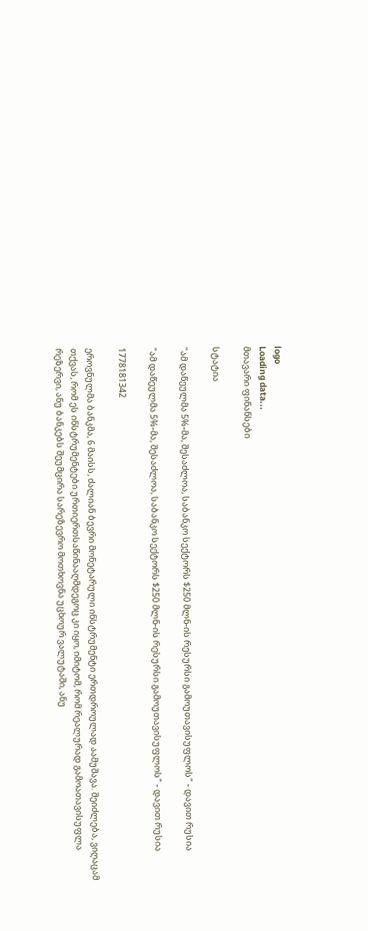logo
Loading data...
მთავარი ფინანსები

სტატია

"ამ დაწეულმა 5%-მა, შესაძლოა, საბანკო სექტორს $250 მლნ-ის რესურსი გამოუთავისუფლოს" - დავით რუსია

"ამ დაწეულმა 5%-მა, შესაძლოა, საბანკო სექტორს $250 მლნ-ის რესურსი გამოუთავისუფლოს" - დავით რუსია

1778181342

ეროვნულმა ბანკმა, 6 მაისს, ძალიან ბევრი მონეტარული ინსტრუმენტი ერთდროულად აამუშავა. შეიძლება, ვიღაცამ თქვას, რომ ეს ინსტრუმენტები ურთიერთსაწინააღმდეგოც კი იყო, იმიტომ, რომ რეალურად გამოათავისუფლა რეზერვი, ანუ ბანკებს შეუმცირა სარეზევრო მოთხოვნა უცხოურ ვალუტაში, ანუ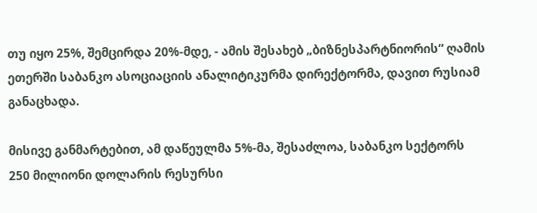თუ იყო 25%, შემცირდა 20%-მდე, - ამის შესახებ „ბიზნესპარტნიორის“ ღამის ეთერში საბანკო ასოციაციის ანალიტიკურმა დირექტორმა, დავით რუსიამ განაცხადა.

მისივე განმარტებით, ამ დაწეულმა 5%-მა, შესაძლოა, საბანკო სექტორს 250 მილიონი დოლარის რესურსი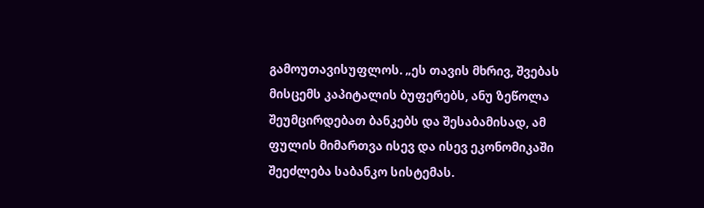გამოუთავისუფლოს. „ეს თავის მხრივ, შვებას მისცემს კაპიტალის ბუფერებს, ანუ ზეწოლა შეუმცირდებათ ბანკებს და შესაბამისად, ამ ფულის მიმართვა ისევ და ისევ ეკონომიკაში შეეძლება საბანკო სისტემას.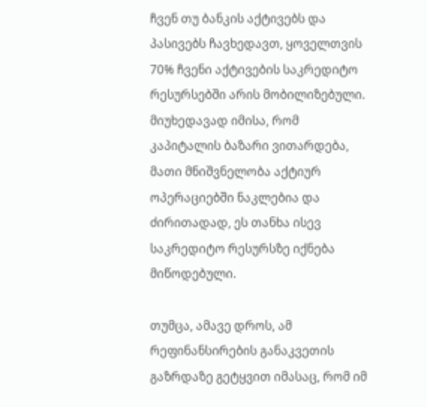ჩვენ თუ ბანკის აქტივებს და პასივებს ჩავხედავთ, ყოველთვის 70% ჩვენი აქტივების საკრედიტო რესურსებში არის მობილიზებული. მიუხედავად იმისა, რომ კაპიტალის ბაზარი ვითარდება, მათი მნიშვნელობა აქტიურ ოპერაციებში ნაკლებია და ძირითადად, ეს თანხა ისევ საკრედიტო რესურსზე იქნება მიწოდებული.

თუმცა, ამავე დროს, ამ რეფინანსირების განაკვეთის გაზრდაზე გეტყვით იმასაც, რომ იმ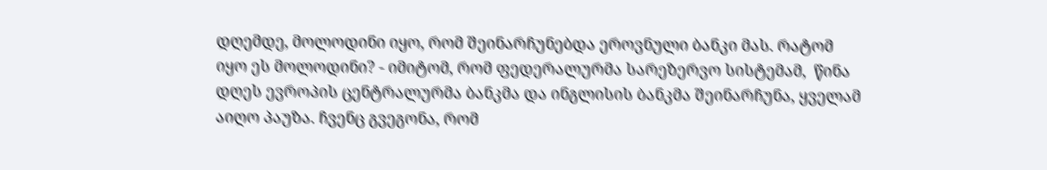დღემდე, მოლოდინი იყო, რომ შეინარჩუნებდა ეროვნული ბანკი მას. რატომ იყო ეს მოლოდინი? - იმიტომ, რომ ფედერალურმა სარეზერვო სისტემამ,  წინა დღეს ევროპის ცენტრალურმა ბანკმა და ინგლისის ბანკმა შეინარჩუნა, ყველამ აიღო პაუზა. ჩვენც გვეგონა, რომ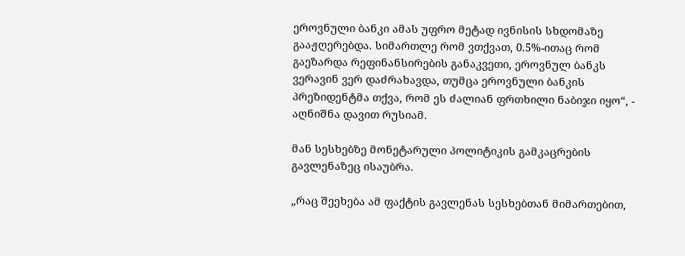ეროვნული ბანკი ამას უფრო მეტად ივნისის სხდომაზე გააჟღერებდა. სიმართლე რომ ვთქვათ, 0.5%-ითაც რომ გაეზარდა რეფინანსირების განაკვეთი, ეროვნულ ბანკს ვერავინ ვერ დაძრახავდა, თუმცა ეროვნული ბანკის პრეზიდენტმა თქვა, რომ ეს ძალიან ფრთხილი ნაბიჯი იყო“, - აღნიშნა დავით რუსიამ.

მან სესხებზე მონეტარული პოლიტიკის გამკაცრების გავლენაზეც ისაუბრა.

„რაც შეეხება ამ ფაქტის გავლენას სესხებთან მიმართებით,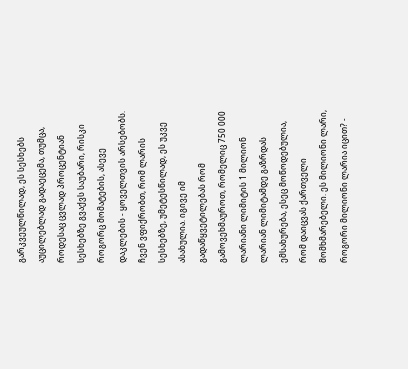გარკვეულწილად, ეს სესხებს აუცილებლად გადაეცემა, თუმცა, როდესაც ცვლად პროცენტიან სესხებზე გვაქვს საუბარი, რისკი როგორც მომატების, ასევე დაკლების - ყოველთვის არსებობს. ჩვენ ვფიქრობთ, რომ ლარის სესხებზე, უმეტესწილად, ეს უკვე ასახულია. იგივე იმ გადაწყვეტილებას რომ გამოვეხმაუროთ, რომელიც 750 000 ლარიანი ლიმიტის 1 მილიონ ლარიან ლიმიტამდე გაზრდას ემსახურება, ესეც მოწოდებულია, რომ დაიცვას ქართველი მომხმარებელი. ეს მილიონი ლარი, როგორი მილიონი ლარია იცით? -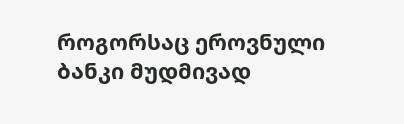როგორსაც ეროვნული ბანკი მუდმივად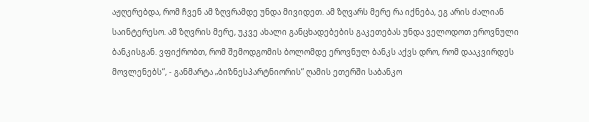აჟღერებდა, რომ ჩვენ ამ ზღვრამდე უნდა მივიდეთ. ამ ზღვარს მერე რა იქნება, ეგ არის ძალიან საინტერესო. ამ ზღვრის მერე, უკვე ახალი განცხადებების გაკეთებას უნდა ველოდოთ ეროვნული ბანკისგან. ვფიქრობთ, რომ შემოდგომის ბოლომდე ეროვნულ ბანკს აქვს დრო, რომ დააკვირდეს მოვლენებს“, - განმარტა „ბიზნესპარტნიორის“ ღამის ეთერში საბანკო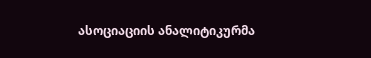ასოციაციის ანალიტიკურმა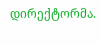დირექტორმა.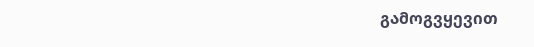გამოგვყევით